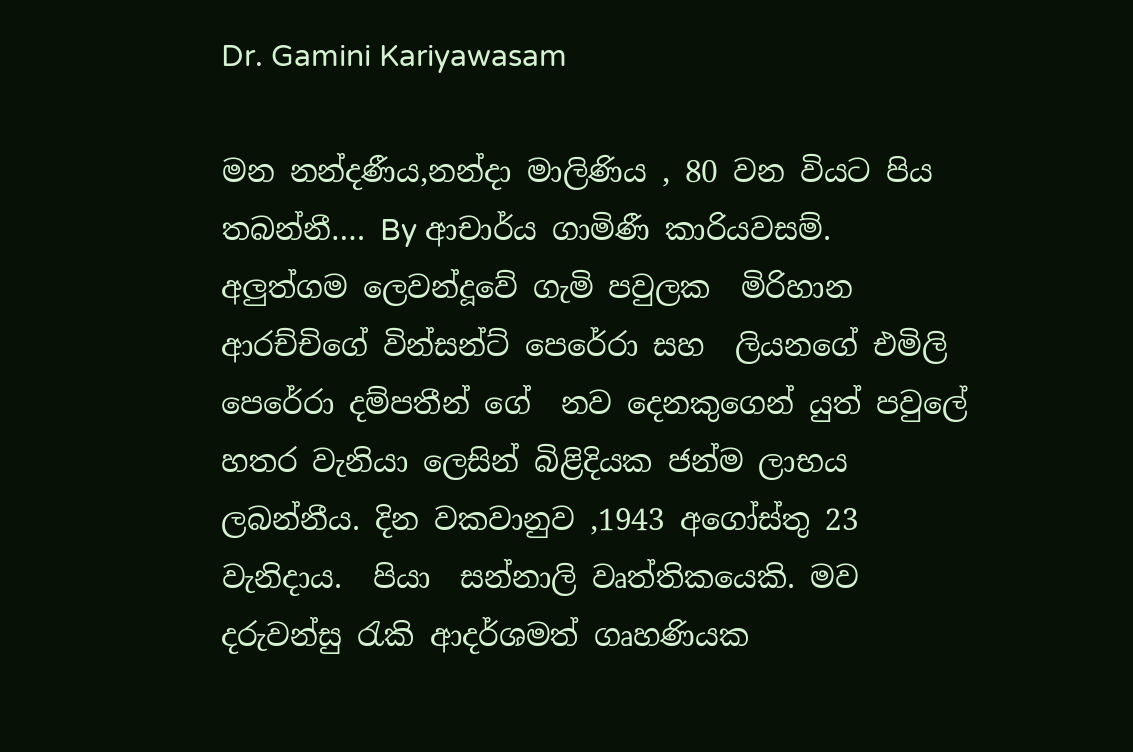Dr. Gamini Kariyawasam

මන නන්දණීය,නන්දා මාලිණිය , 80 වන වියට පිය තබන්නී…. By ආචාර්ය ගාමිණී කාරියවසම්. අලුත්ගම ලෙවන්දූවේ ගැමි පවුලක  මිරිහාන ආරච්චිගේ වින්සන්ට් පෙරේරා සහ  ලියනගේ එමිලි පෙරේරා දම්පතීන් ගේ  නව දෙනකු‍ගෙන් යුත් පවුලේ හතර වැනියා ලෙසින් බිළිදියක ජන්ම ලාභය ලබන්නීය. දින වකවානුව ,1943 අගෝස්තු 23 වැනිදාය.  පියා  සන්නාලි වෘත්තිකයෙකි. මව දරුවන්සු රැකි ආදර්ශමත් ගෘහණියක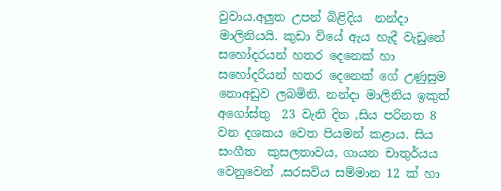වුවාය.අලුත උපන් බිළිදිය  නන්දා මාලිනියයි. කුඩා වියේ ඇය හැදී වැඩුනේ සහෝදරයන් හතර දෙනෙක් හා සහෝදරියන් හතර දෙනෙක් ගේ උණුසුම නොඅඩුව ලබමිනි. නන්දා මාලිනිය ඉකුත් අගෝස්තු  23 වැනි දින ,සිය පරිනත 8 වන දශකය වෙත පියමන් කළාය. සිය සංගීත  කුසලතාවය, ගායන චාතුර්යය   වෙනුවෙන් ,සරසවිය සම්මාන 12 ක් හා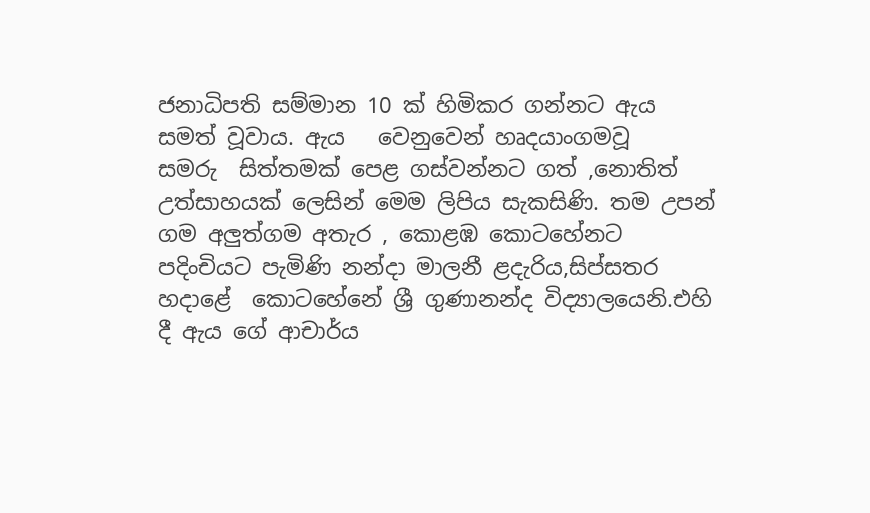ජනාධිපති සම්මාන 10 ක් හිමිකර ගන්නට ඇය සමත් වූවාය. ඇය   වෙනුවෙන් හෘදයාංගමවූ   සමරු  සිත්තමක් පෙළ ගස්වන්නට ගත් ,නොතිත් උත්සාහයක් ලෙසින් මෙම ලිපිය සැකසිණි. තම උපන් ගම අලුත්ගම අතැර , කොළඹ කොටහේනට පදිංචියට පැමිණි නන්දා මාලනී ළදැරිය,සිප්සතර හදාළේ  කොටහේනේ ශ්‍රී ගුණානන්ද විද්‍යාලයෙනි.එහි දී ඇය ගේ ආචාර්ය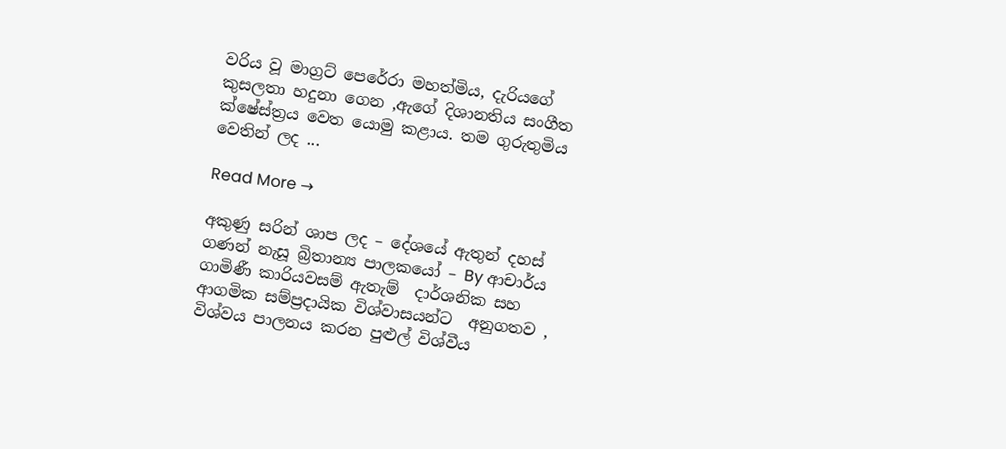වරිය වූ මාග්‍රට් පෙරේරා මහත්මිය, දැරියගේ කුසලතා හදුනා ගෙන ,ඇගේ දිශානතිය සංගීත ක්ෂේස්ත්‍රය වෙත යොමු කළාය. තම ගුරුතුමිය වෙතින් ලද ...

Read More →

අකුණු සරින් ශාප ලද – දේශයේ ඇතුන් දහස් ගණන් නැසූ බ්‍රිතාන්‍ය පාලකයෝ – By ආචාර්ය ගාමිණී කාරියවසම් ඇතැම්  දාර්ශනික සහ ආගමික සම්ප්‍රදායික විශ්වාසයන්ට  අනුගතව , විශ්වය පාලනය කරන පුළුල් විශ්වීය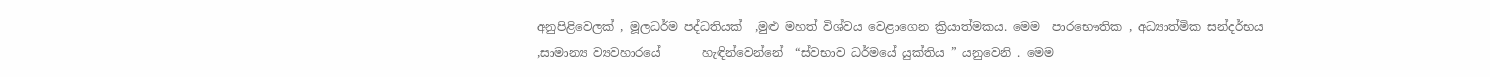අනුපිළිවෙලක් , මූලධර්ම පද්ධතියක්  ,මුළු මහත් විශ්වය වෙළාගෙන ක්‍රියාත්මකය. මෙම  පාරභෞතික , අධ්‍යාත්මික සන්දර්භය ,සාමාන්‍ය ව්‍යවහාරයේ       හැඳින්වෙන්නේ  “ස්වභාව ධර්මයේ යුක්තිය ” යනුවෙනි . මෙම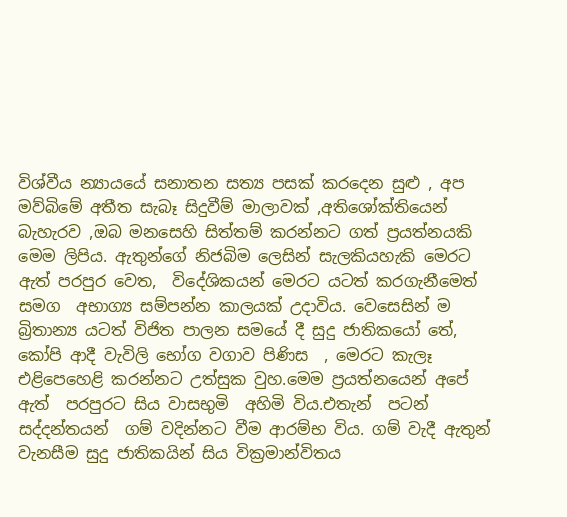විශ්වීය න්‍යායයේ සනාතන සත්‍ය පසක් කරදෙන සුළු , අප මව්බිමේ අතීත සැබෑ සිදුවීම් මාලාවක් ,අතිශෝක්තියෙන් බැහැරව ,ඔබ මනසෙහි සිත්තම් කරන්නට ගත් ප්‍රයත්නයකි මෙම ලිපිය. ඇතුන්ගේ නිජබිම ලෙසින් සැලකියහැකි මෙරට ඇත් පරපුර වෙත,  විදේශිකයන් මෙරට යටත් කරගැනීමෙත් සමග  අභාග්‍ය සම්පන්න කාලයක් උදාවිය. වෙසෙසින් ම  බ්‍රිතාන්‍ය යටත් විජිත පාලන සමයේ දී සුදු ජාතිකයෝ තේ, කෝපි ආදී වැවිලි භෝග වගාව පිණිස  , මෙරට කැලෑ එළිපෙහෙළි කරන්නට උත්සුක වුහ.මෙම ප්‍රයත්නයෙන් අපේ ඇත්  පරපුරට සිය වාසභුමි  අහිමි විය.එතැන්  පටන් සද්දන්තයන්  ගම් වදින්නට වීම ආරම්භ විය. ගම් වැදී ඇතුන් වැනසීම සුදු ජාතිකයින් සිය වික්‍රමාන්විතය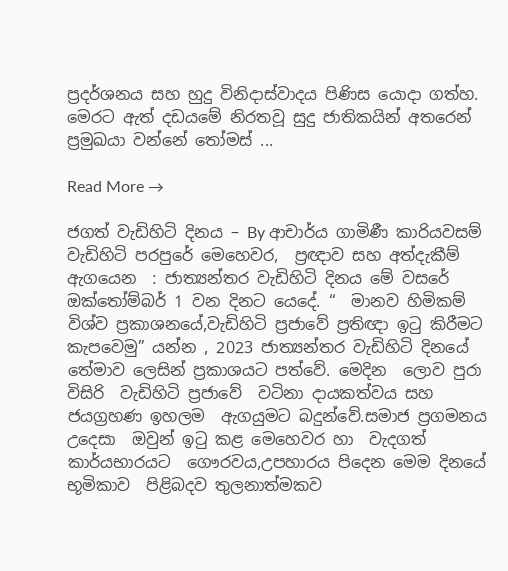ප්‍රදර්ශනය සහ හුදු විනිදාස්වාදය පිණිස යොදා ගත්හ. මෙරට ඇත් දඩයමේ නිරතවූ සුදු ජාතිකයින් අතරෙන් ප්‍රමුඛයා වන්නේ තෝමස් ...

Read More →

ජගත් වැඩිහිටි දිනය – By ආචාර්ය ගාමිණී කාරියවසම් වැඩිහිටි පරපුරේ මෙහෙවර,  ප්‍රඥාව සහ අත්දැකීම් ඇගයෙන  : ජාත්‍යන්තර වැඩිහිටි දිනය මේ වසරේ ඔක්තෝම්බර් 1 වන දිනට යෙදේ. “  මානව හිමිකම්  විශ්ව ප්‍රකාශනයේ,වැඩිහිටි ප්‍රජාවේ ප්‍රතිඥා ඉටු කිරීමට කැපවෙමු” යන්න , 2023 ජාත්‍යන්තර වැඩිහිටි දිනයේ තේමාව ලෙසින් ප්‍රකාශයට පත්වේ. මෙදින  ලොව පුරා විසිරි  වැඩිහිටි ප්‍රජාවේ  වටිනා දායකත්වය සහ ජයග්‍රහණ ඉහලම  ඇගයුමට බදුන්වේ.සමාජ ප්‍රගමනය උදෙසා  ඔවුන් ඉටු කළ මෙහෙවර හා  වැදගත් කාර්යභාරයට  ගෞරවය,උපහාරය පිදෙන මෙම දිනයේ  භූමිකාව  පිළිබදව තුලනාත්මකව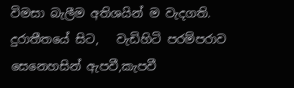විමසා බැලීම අතිශයින් ම වැදගති. දුරාතීතයේ සිට,   වැඩිහිටි පරම්පරාව සෙනෙහසින් ඇපවී,කැපවී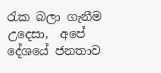රැක බලා ගැනීම උදෙසා,  අපේ දේශයේ ජනතාව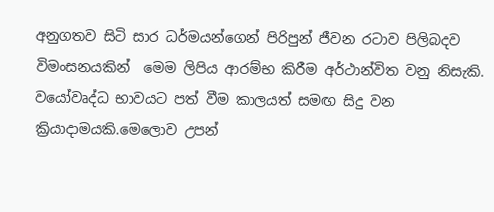අනුගතව සිටි සාර ධර්මයන්ගෙන් පිරිපුන් ජීවන රටාව පිලිබදව විමංසනයකින්  මෙම ලිපිය ආරම්භ කිරීම අර්ථාන්විත වනු නිසැකි. වයෝවෘද්ධ භාවයට පත් වීම කාලයත් සමඟ සිදු වන ක්‍රියාදාමයකි.මෙලොව උපන්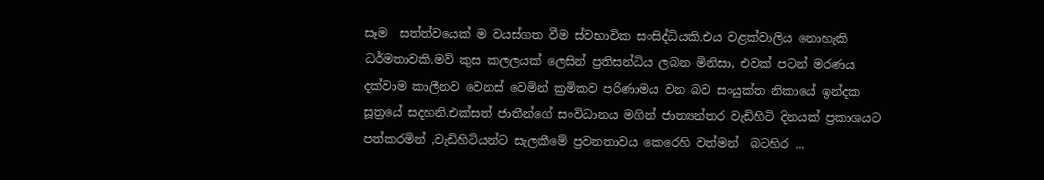සෑම  සත්ත්වයෙක් ම වයස්ගත වීම ස්වභාවික සංසිද්ධියකි.එය වළක්වාලිය නොහැකි ධර්මතාවකි.මව් කුස කලලයක් ලෙසින් ප්‍රතිසන්ධිය ලබන මිනිසා, එවක් පටන් මරණය දක්වාම කාලීනව වෙනස් වෙමින් ක්‍රමිකව පරිණාමය වන බව සංයුක්ත නිකායේ ඉන්දක සූත්‍රයේ සදහනි.එක්සත් ජාතීන්ගේ සංවිධානය මගින් ජාත්‍යන්තර වැඩිහිටි දිනයක් ප්‍රකාශයට පත්කරමින් ,වැඩිහිටියන්ට සැලකීමේ ප්‍රවනතාවය කෙරෙහි වත්මන්  බටහිර ...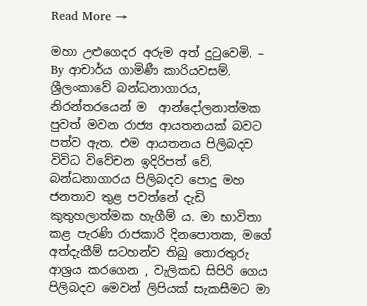Read More →

මහා උළුගෙදර අරුම අත් දුටුවෙමි. – By ආචාර්ය ගාමිණී කාරියවසම්. ශ්‍රීලංකාවේ බන්ධනාගාරය, නිරන්තරයෙන් ම  ආන්දෝලනාත්මක පුවත් මවන රාජ්‍ය ආයතනයක් බවට පත්ව ඇත. එම ආයතනය පිලිබදව විවිධ විවේචන ඉදිරිපත් වේ. බන්ධනාගාරය පිලිබදව පොදු මහ ජනතාව තුළ පවත්නේ දැඩි කුතුහලාත්මක හැගීම් ය. මා භාවිතා කළ පැරණි රාජකාරි දිනපොතක, මගේ අත්දැකීම් සටහන්ව තිබු තොරතුරු ආශ්‍රය කරගෙන , වැලිකඩ සිපිරි ගෙය පිලිබදව මෙවන් ලිපියක් සැකසීමට මා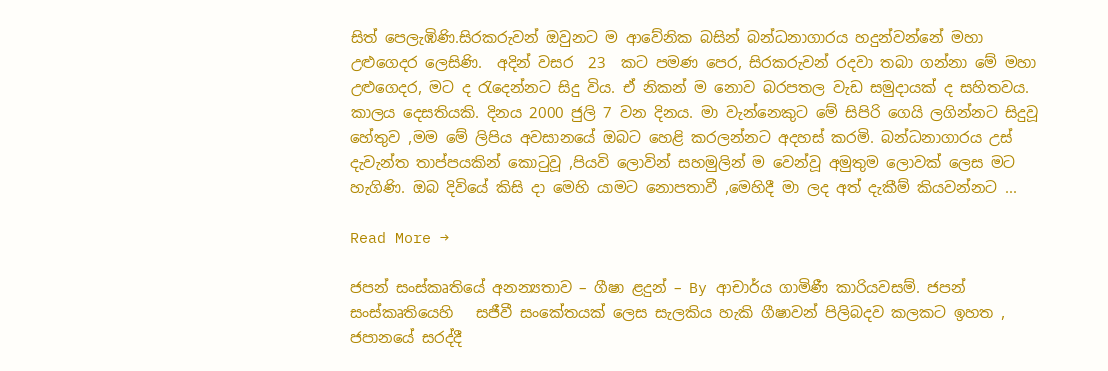සිත් පෙලැඹිණි.සිරකරුවන් ඔවුනට ම ආවේනික බසින් බන්ධනාගාරය හදුන්වන්නේ මහා උළුගෙදර ලෙසිණි.  අදින් වසර  23  කට පමණ පෙර, සිරකරුවන් රදවා තබා ගන්නා මේ මහා උළුගෙදර, මට ද රැදෙන්නට සිදු විය. ඒ නිකන් ම නොව බරපතල වැඩ සමුදායක් ද සහිතවය. කාලය දෙසතියකි. දිනය 2000 ජුලි 7 වන දිනය. මා වැන්නෙකුට මේ සිපිරි ගෙයි ලගින්නට සිදුවූ හේතුව ,මම මේ ලිපිය අවසානයේ ඔබට හෙළි කරලන්නට අදහස් කරමි. බන්ධනාගාරය උස් දැවැන්ත තාප්පයකින් කොටුවූ ,පියවි ලොවින් සහමුලින් ම වෙන්වූ අමුතුම ලොවක් ලෙස මට හැගිණි. ඔබ දිවියේ කිසි දා මෙහි යාමට නොපතාවී ,මෙහිදී මා ලද අත් දැකීම් කියවන්නට ...

Read More →

ජපන් සංස්කෘතියේ අනන්‍යතාව – ගීෂා ළදුන් – By ආචාර්ය ගාමිණී කාරියවසම්. ජපන් සංස්කෘතියෙහි   සජීවී සංකේතයක් ලෙස සැලකිය හැකි ගීෂාවන් පිලිබදව කලකට ඉහත , ජපානයේ සරද්දී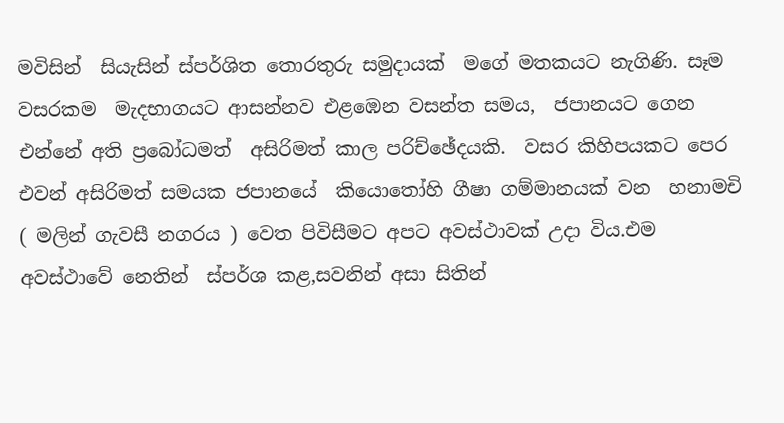මවිසින්  සියැසින් ස්පර්ශිත තොරතුරු සමුදායක්  මගේ මතකයට නැගිණි. සෑම වසරකම  මැදභාගයට ආසන්නව එළඹෙන වසන්ත සමය,  ජපානයට ගෙන එන්නේ අති ප්‍රබෝධමත්  අසිරිමත් කාල පරිච්ඡේදයකි.  වසර කිහිපයකට පෙර එවන් අසිරිමත් සමයක ජපානයේ  කියොතෝහි ගීෂා ගම්මානයක් වන  හනාමචි ( මලින් ගැවසී නගරය ) වෙත පිවිසීමට අපට අවස්ථාවක් උදා විය.එම අවස්ථාවේ නෙතින්  ස්පර්ශ කළ,සවනින් අසා සිතින්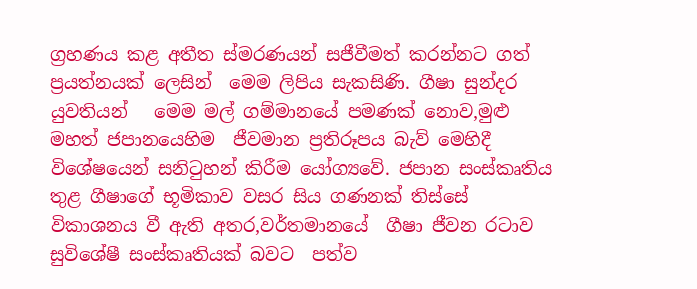ග්‍රහණය කළ අතීත ස්මරණයන් සජීවීමත් කරන්නට ගත් ප්‍රයත්නයක් ලෙසින්  මෙම ලිපිය සැකසිණි. ගීෂා සුන්දර යුවතියන්   මෙම මල් ගම්මානයේ පමණක් නොව,මුළු මහත් ජපානයෙහිම  ජීවමාන ප්‍රතිරූපය බැව් මෙහිදී විශේෂයෙන් සනිටුහන් කිරීම යෝග්‍යවේ. ජපාන සංස්කෘතිය තුළ ගීෂාගේ භූමිකාව වසර සිය ගණනක් තිස්සේ විකාශනය වී ඇති අතර,වර්තමානයේ  ගීෂා ජීවන රටාව  සුවිශේෂී සංස්කෘතියක් බවට  පත්ව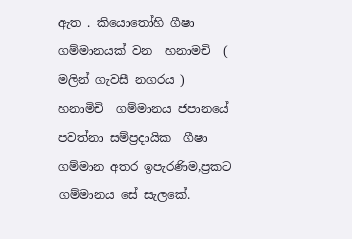ඇත . කියොතෝහි ගීෂා ගම්මානයක් වන  හනාමචි  ( මලින් ගැවසී නගරය ) හනාමිචි  ගම්මානය ජපානයේ පවත්නා සම්ප්‍රදායික  ගීෂා ගම්මාන අතර ඉපැරණිම,ප්‍රකට ගම්මානය සේ සැලකේ.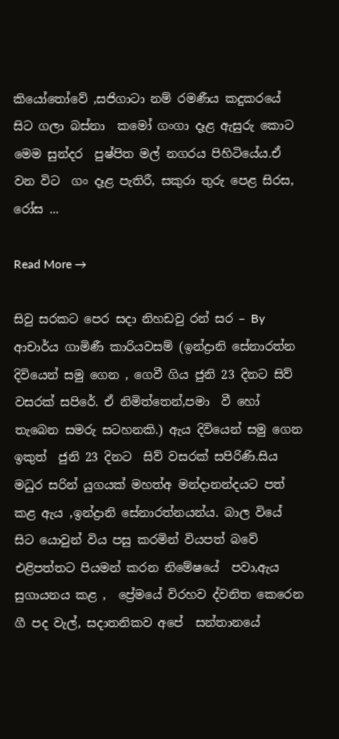කියෝතෝවේ ,සජිගාටා නම් රමණීය කදුකරයේ සිට ගලා බස්නා  කමෝ ගංගා දෑළ ඇසුරු කොට මෙම සුන්දර  පුෂ්පිත මල් නගරය පිහිටියේය.ඒ වන විට  ගං දෑළ පැතිරී, සකුරා තුරු පෙළ සිරස, රෝස ...

Read More →

සිවු සරකට පෙර සදා නිහඩවු රන් සර – By ආචාර්ය ගාමිණී කාරියවසම් (ඉන්ද්‍රානි සේනාරත්න දිවියෙන් සමු ගෙන , ගෙවී ගිය ජුනි 23 දිනට සිව් වසරක් සපිරේ. ඒ නිමිත්තෙන්,පමා  වී හෝ  තැබෙන සමරු සටහනකි.) ඇය දිවියෙන් සමු ගෙන  ඉකුත්  ජුනි 23 දිනට  සිව් වසරක් සපිරිණි.සිය මධුර සරින් යුගයක් මහත්අ මන්දානන්දයට පත් කළ ඇය ,ඉන්ද්‍රානි සේනාරත්නයන්ය. බාල වියේ සිට යොවුන් විය පසු කරමින් වියපත් බවේ එළිපත්තට පියමන් කරන නිමේෂයේ  පවා,ඇය සුගායනය කළ ,  ප්‍රේමයේ විරහව ද්වනිත කෙරෙන ගී පද වැල්, සදාතනිකව අපේ  සන්තානයේ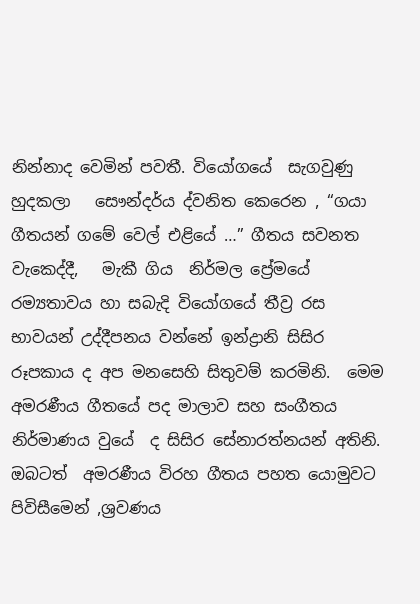නින්නාද වෙමින් පවතී. වියෝගයේ  සැගවුණු හුදකලා   සෞන්දර්ය ද්වනිත කෙරෙන , “ගයා ගීතයන් ගමේ වෙල් එළියේ …” ගීතය සවනත වැකෙද්දී,   මැකී ගිය  නිර්මල ප්‍රේමයේ  රම්‍යතාවය හා සබැදි වියෝගයේ තීව්‍ර රස භාවයන් උද්දීපනය වන්නේ ඉන්ද්‍රානි සිසිර රූපකාය ද අප මනසෙහි සිතුවම් කරමිනි.  මෙම අමරණීය ගීතයේ පද මාලාව සහ සංගීතය නිර්මාණය වුයේ  ද සිසිර සේනාරත්නයන් අතිනි. ඔබටත්  අමරණීය විරහ ගීතය පහත යොමුවට පිවිසීමෙන් ,ශ්‍රවණය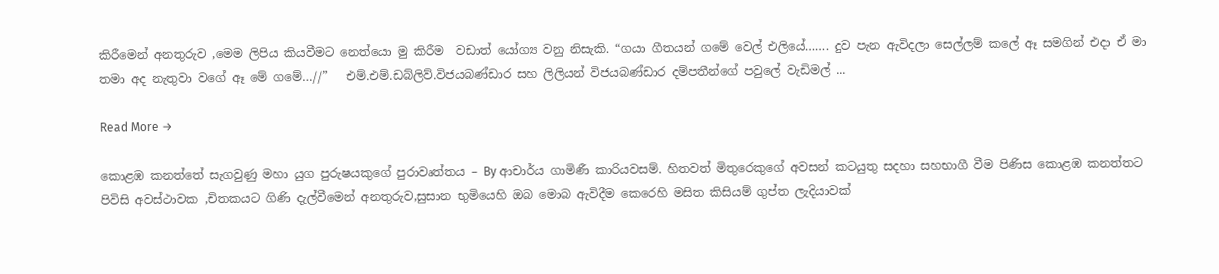කිරීමෙන් අනතුරුව ,මෙම ලිපිය කියවීමට නෙත්යො මු කිරීම  වඩාත් යෝග්‍ය වනු නිසැකි. “ගයා ගීතයන් ගමේ වෙල් එලියේ……. දුව පැන ඇවිදලා සෙල්ලම් කලේ ඈ සමගින් එදා ඒ මා තමා අද නැතුවා ‍වගේ ඈ මේ ගමේ…//”   එම්.එම්.ඩබ්ලිව්.විජයබණ්ඩාර සහ ලිලියන් විජයබණ්ඩාර දම්පතීන්ගේ පවුලේ වැඩිමල් ...

Read More →

කොළඹ කනත්තේ සැගවුණු මහා යුග පුරුෂයකුගේ පුරාවෘත්තය – By ආචාර්ය ගාමිණී කාරියවසම්. හිතවත් මිතුරෙකුගේ අවසන් කටයුතු සදහා සහභාගී වීම පිණිස කොළඹ කනත්තට පිවිසි අවස්ථාවක ,චිතකයට ගිණි දැල්වීමෙන් අනතුරුව,සුසාන භුමියෙහි ඔබ මොබ ඇවිදීම කෙරෙහි මසිත කිසියම් ගුප්ත ලැදියාවක්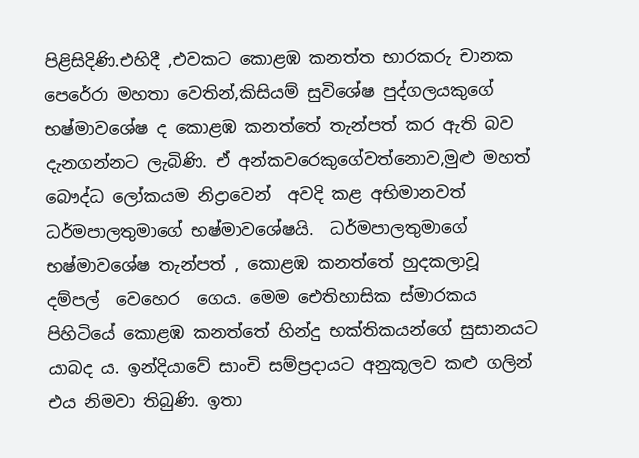පිළිසිදිණි.එහිදී ,එවකට කොළඹ කනත්ත භාරකරු චානක පෙරේරා මහතා වෙතින්,කිසියම් සුවිශේෂ පුද්ගලයකුගේ භෂ්මාවශේෂ ද කොළඹ කනත්තේ තැන්පත් කර ඇති බව දැනගන්නට ලැබිණි. ඒ අන්කවරෙකුගේවත්නොව,මුළු මහත් බෞද්ධ ලෝකයම නිද්‍රාවෙන්  අවදි කළ අභිමානවත් ධර්මපාලතුමාගේ භෂ්මාවශේෂයි.  ධර්මපාලතුමාගේ භෂ්මාවශේෂ තැන්පත් , කොළඹ කනත්තේ හුදකලාවූ  දම්පල්  වෙහෙර  ගෙය. මෙම ඓතිහාසික ස්මාරකය පිහිටියේ කොළඹ කනත්තේ හින්දු භක්තිකයන්ගේ සුසානයට යාබද ය. ඉන්දියාවේ සාංචි සම්ප්‍රදායට අනුකූලව කළු ගලින් එය නිමවා තිබුණි. ඉතා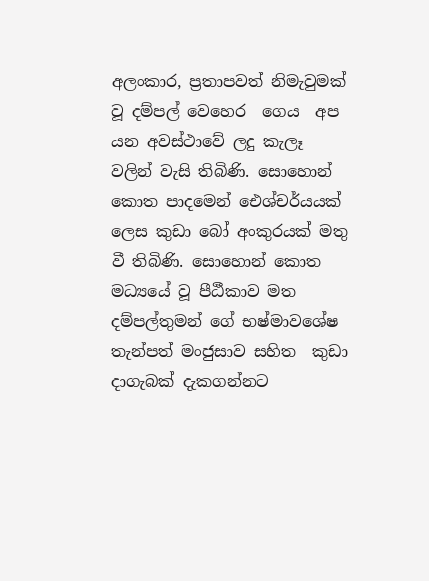අලංකාර, ප්‍රතාපවත් නිමැවුමක් වූ දම්පල් වෙහෙර  ගෙය  අප යන අවස්ථාවේ ලදු කැලෑ වලින් වැසි තිබිණි. සොහොන් කොත පාදමෙන් ඓශ්චර්යයක් ලෙස කුඩා බෝ අංකුරයක් මතු වී තිබිණි. සොහොන් කොත මධ්‍යයේ වූ පීඨීකාව මත දම්පල්තුමන් ගේ භෂ්මාවශේෂ තැන්පත් මංජුසාව සහිත  කුඩා දාගැබක් දැකගන්නට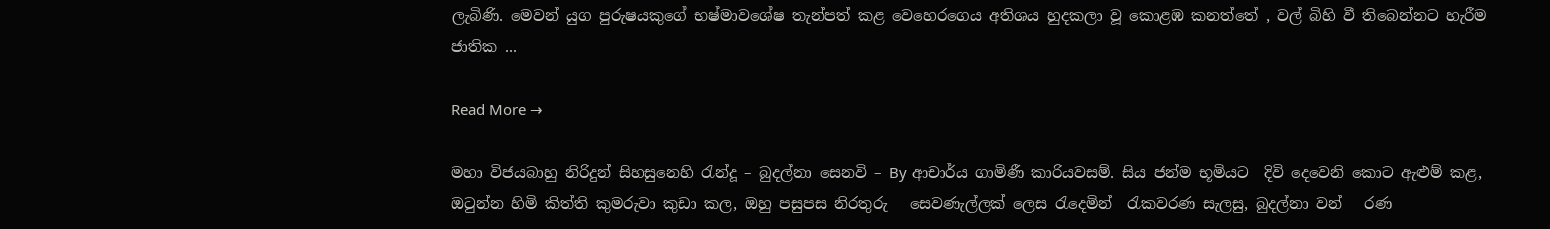ලැබිණි. මෙවන් යුග පුරුෂයකුගේ භෂ්මාවශේෂ තැන්පත් කළ වෙහෙරගෙය අතිශය හුදකලා වූ කොළඹ කනත්තේ , වල් බිහි වී තිබෙන්නට හැරීම ජාතික ...

Read More →

මහා විජයබාහු නිරිදුන් සිහසුනෙහි රැන්දූ – බුදල්නා සෙනවි – By ආචාර්ය ගාමිණී කාරියවසම්. සිය ජන්ම භූමියට  දිවි දෙවෙනි කොට ඇළුම් කළ, ඔටුන්න හිමි කිත්ති කුමරුවා කුඩා කල, ඔහු පසුපස නිරතුරු   සෙවණැල්ලක් ලෙස රැදෙමින්  රැකවරණ සැලසු, බුදල්නා වන්   රණ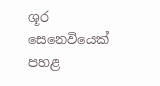ශූර සෙනෙවියෙක් පහළ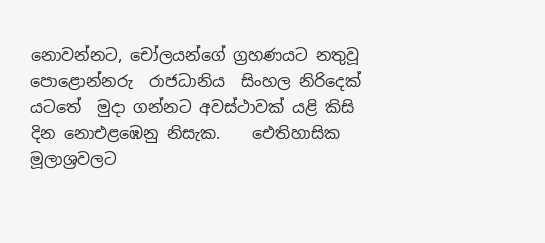නොවන්නට, චෝලයන්ගේ ග්‍රහණයට නතුවූ  පොළොන්නරු  රාජධානිය  සිංහල නිරිදෙක් යටතේ  මුදා ගන්නට අවස්ථාවක් යළි කිසි දින නොඑළඹෙනු නිසැක.    ඓතිහාසික මූලාශ්‍රවලට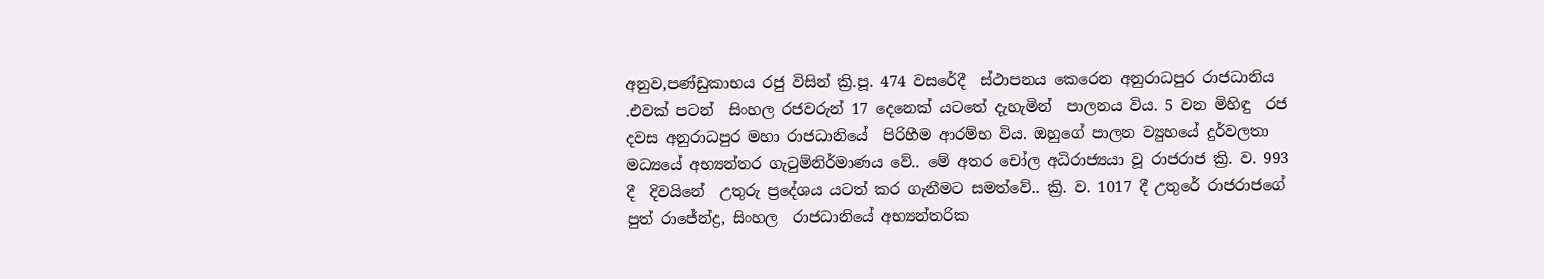අනුව,පණ්ඩුකාභය රජු විසින් ක්‍රි.පූ. 474 වසරේදී  ස්ථාපනය කෙරෙන අනුරාධපුර රාජධානිය     .එවක් පටන්  සිංහල රජවරුන් 17 දෙනෙක් යටතේ දැහැමින්  පාලනය විය. 5 වන මිහිඳු  රජ දවස අනුරාධපුර මහා රාජධානියේ  පිරිහීම ආරම්භ විය. ඔහුගේ පාලන ව්‍යුහයේ දුර්වලතා මධ්‍යයේ අභ්‍යන්තර ගැටුම්නිර්මාණය වේ.. මේ අතර චෝල අධිරාජ්‍යයා වූ රාජරාජ ක්‍රි. ව. 993 දී  දිවයිනේ  උතුරු ප්‍රදේශය යටත් කර ගැනීමට සමත්වේ.. ක්‍රි. ව. 1017 දී උතුරේ රාජරාජගේ පුත් රාජේන්ද්‍ර, සිංහල  රාජධානියේ අභ්‍යන්තරික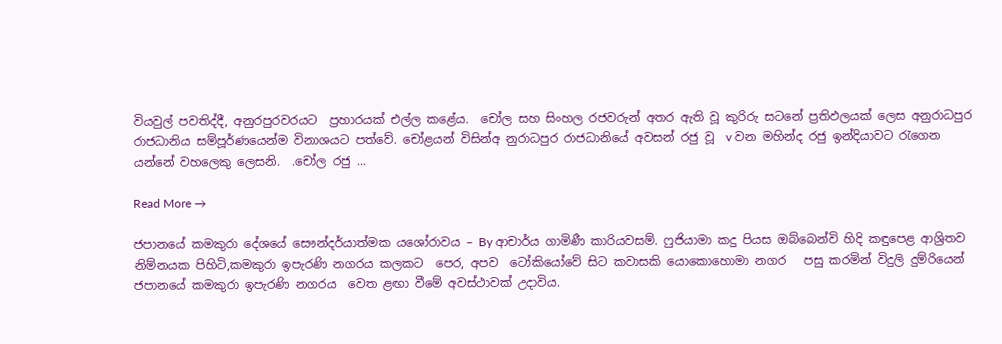වියවුල් පවතිද්දී, අනුරපුරවරයට  ප්‍රහාරයක් එල්ල කළේය.  චෝල සහ සිංහල රජවරුන් අතර ඇති වූ කුරිරු සටනේ ප්‍රතිඵලයක් ලෙස අනුරාධපුර රාජධානිය සම්පූර්ණයෙන්ම විනාශයට පත්වේ. චෝළයන් විසින්අ නුරාධපුර රාජධානියේ අවසන් රජු වූ  v වන මහින්ද රජු ඉන්දියාවට රැගෙන යන්නේ වහලෙකු ලෙසනි.  .චෝල රජු ...

Read More →

ජපානයේ කමකුරා දේශයේ සෞන්දර්යාත්මක යශෝරාවය – By ආචාර්ය ගාමිණී කාරියවසම්. ෆුජියාමා කදු පියස ඔබ්බෙන්වි හිදි කඳුපෙළ ආශ්‍රිතව නිම්නයක පිහිටි,කමකුරා ඉපැරණි නගරය කලකට  පෙර, අපව  ටෝකියෝවේ සිට කවාසකි යොකොහොමා නගර   පසු කරමින් විදුලි දුම්රියෙන් ජපානයේ කමකුරා ඉපැරණි නගරය  වෙත ළඟා වීමේ අවස්ථාවක් උදාවිය‍‍.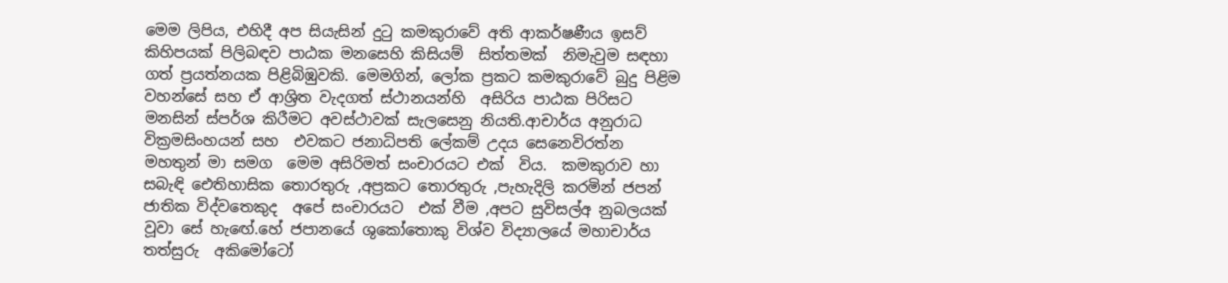මෙම ලිපිය, එහිදී අප සියැසින් දුටු කමකුරාවේ අති ආකර්ෂණීය ඉසව් කිහිපයක් පිලිබඳව පාඨක මනසෙහි කිසියම්  සිත්තමක්  නිමැවුම සඳහා ගත් ප්‍රයත්නයක පිළිබිඹුවකි. මෙමගින්, ලෝක ප්‍රකට කමකුරාවේ බුදු පිළිම වහන්සේ සහ ඒ ආශ්‍රිත වැදගත් ස්ථානයන්හි  අසිරිය පාඨක පිරිසට මනසින් ස්පර්ශ කිරීමට අවස්ථාවක් සැලසෙනු නියති.ආචාර්ය අනුරාධ වික්‍රමසිංහයන් සහ  එවකට ජනාධිපති ලේකම් උදය සෙනෙවිරත්න මහතුන් මා සමග  මෙම අසිරිමත් සංචාරයට එක්  විය.  කමකුරාව හා සබැඳි ඓතිහාසික තොරතුරු ,අප්‍රකට තොරතුරු ,පැහැදිලි කරමින් ජපන් ජාතික විද්වතෙකුද  අපේ සංචාරයට  එක් වීම ,අපට සුවිසල්අ නුබලයක් වූවා සේ හැ‌ඟේ.හේ ජපානයේ ශුකෝතොකු විශ්ව විද්‍යාලයේ මහාචාර්ය තත්සුරු  අකිමෝටෝ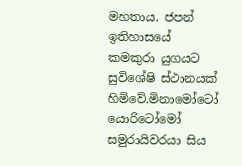මහතාය. ජපන් ඉතිහාසයේ කමකුරා යුගයට සුවිශේෂි ස්ථානයක් හිමිවේ.මිනාමෝටෝ යොරිටෝමෝ සමුරායිවරයා සිය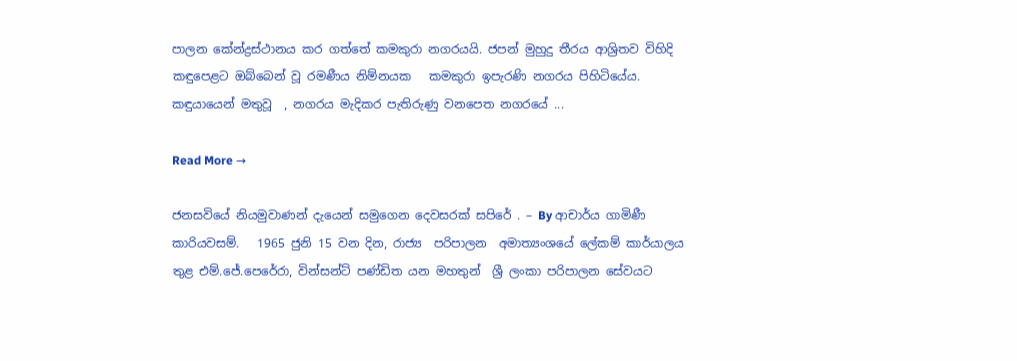පාලන කේන්ද්‍රස්ථානය කර ගත්තේ කමකුරා නගරයයි. ජපන් මුහුදු තීරය ආශ්‍රිතව විහිදි කඳුපෙළට ඔබ්බෙන් වූ රමණීය නිම්නයක   කමකුරා ඉපැරණි නගරය පිහිටියේය. කඳුයායෙන් මතුවූ  , නගරය මැදිකර පැතිරුණු වනපෙත නගරයේ ...

Read More →

ජනසවියේ නියමුවාණන් දැයෙන් සමුගෙන දෙවසරක් සපිරේ . – By ආචාර්ය ගාමිණී කාරියවසම්.   1965 ජුනි 15 වන දින, රාජ්‍ය  පරිපාලන  ‍අමාත්‍යංශයේ ලේකම් කාර්යාලය තුළ එම්.ජේ.පෙරේරා, වින්සන්ට් පණ්ඩිත යන මහතුන්  ශ්‍රී ලංකා පරිපාලන සේවයට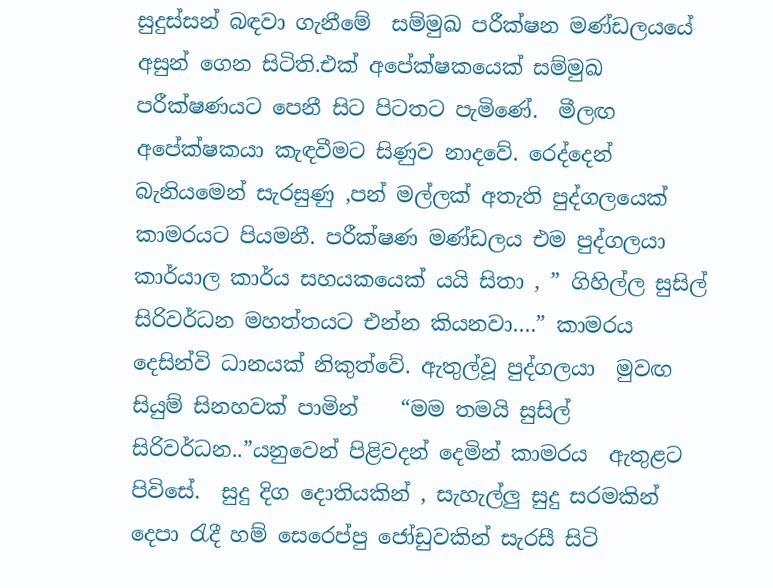සුදුස්සන් බඳවා ගැනීමේ  සම්මුඛ පරීක්ෂන මණ්ඩලයයේ අසුන් ගෙන සිටිති.එක් අපේක්ෂකයෙක් සම්මුඛ  පරීක්ෂණයට පෙනී සිට පිටතට පැමිණේ.  මීලඟ අපේක්ෂකයා කැඳවීමට සිණුව නාදවේ. රෙද්දෙන් බැනියමෙන් සැරසුණු ,පන් මල්ලක් අතැති පුද්ගලයෙක් කාමරයට පියමනී. පරීක්ෂණ මණ්ඩලය එම පුද්ගලයා කාර්යාල කාර්ය සහයකයෙක් යයි සිතා , ” ගිහිල්ල සුසිල් සිරිවර්ධන මහත්තයට එන්න කියනවා….” කාමරය දෙසින්වි ධානයක් නිකුත්වේ. ඇතුල්වූ පුද්ගලයා  මුවඟ සියුම් සිනහවක් පාමින්    “මම තමයි සුසිල් සිරිවර්ධන..”යනුවෙන් පිළිවදන් දෙමින් කාමරය  ඇතුළට පිවිසේ.  සුදු දිග දොතියකින් , සැහැල්ලු සුදු සරමකින්  දෙපා රැදී හම් සෙරෙප්පු ජෝඩුවකින් සැරසී සිටි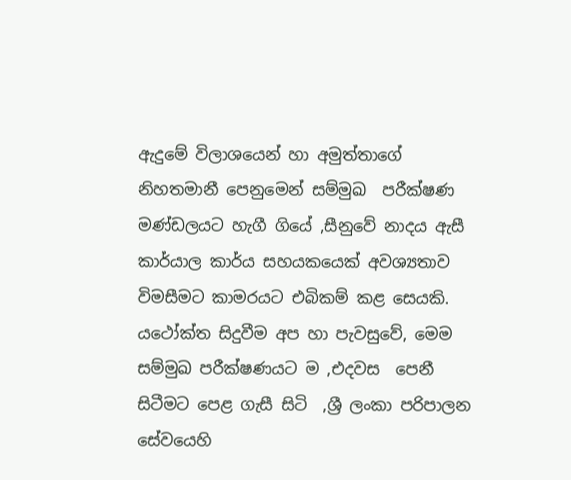ඇදුමේ විලාශයෙන් හා අමුත්තාගේ  නිහතමානී පෙනුමෙන් සම්මුඛ  පරීක්ෂණ මණ්ඩලයට හැගී ගියේ ,සීනුවේ නාදය ඇසී කාර්යාල කාර්ය සහයකයෙක් අවශ්‍යතාව  විමසීමට කාමරයට එබිකම් කළ සෙයකි. යථෝක්ත සිදුවීම අප හා පැවසුවේ, මෙම සම්මුඛ පරීක්ෂණයට ම ,එදවස  පෙනී සිටීමට පෙළ ගැසී සිටි  ,ශ්‍රී ලංකා පරිපාලන සේවයෙහි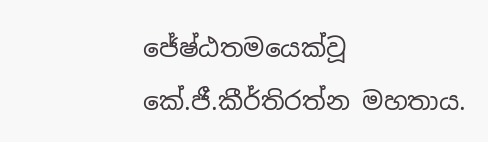ජේෂ්ඨතමයෙක්වූ කේ.ජී.කීර්තිරත්න මහතාය.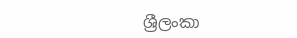ශ්‍රීලංකා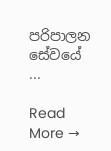පරිපාලන සේවයේ ...

Read More →